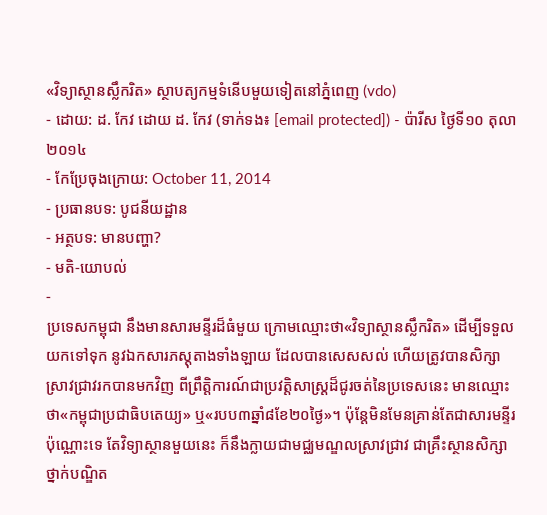«វិទ្យាស្ថានស្លឹករិត» ស្ថាបត្យកម្មទំនើបមួយទៀតនៅភ្នំពេញ (vdo)
- ដោយ: ដ. កែវ ដោយ ដ. កែវ (ទាក់ទង៖ [email protected]) - ប៉ារីស ថ្ងៃទី១០ តុលា ២០១៤
- កែប្រែចុងក្រោយ: October 11, 2014
- ប្រធានបទ: បូជនីយដ្ឋាន
- អត្ថបទ: មានបញ្ហា?
- មតិ-យោបល់
-
ប្រទេសកម្ពុជា នឹងមានសារមន្ទីរដ៏ធំមួយ ក្រោមឈ្មោះថា«វិទ្យាស្ថានស្លឹករិត» ដើម្បីទទួលយកទៅទុក នូវឯកសារភស្ដុតាងទាំងឡាយ ដែលបានសេសសល់ ហើយត្រូវបានសិក្សាស្រាវជ្រាវរកបានមកវិញ ពីព្រឹត្តិការណ៍ជាប្រវត្តិសាស្ត្រដ៏ជូរចត់នៃប្រទេសនេះ មានឈ្មោះថា«កម្ពុជាប្រជាធិបតេយ្យ» ឬ«របប៣ឆ្នាំ៨ខែ២០ថ្ងៃ»។ ប៉ុន្តែមិនមែនគ្រាន់តែជាសារមន្ទីរប៉ុណ្ណោះទេ តែវិទ្យាស្ថានមួយនេះ ក៏នឹងក្លាយជាមជ្ឈមណ្ឌលស្រាវជ្រាវ ជាគ្រឹះស្ថានសិក្សាថ្នាក់បណ្ឌិត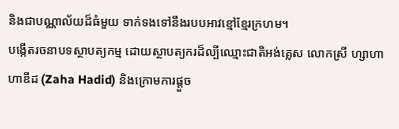និងជាបណ្ណាល័យដ៏ធំមួយ ទាក់ទងទៅនឹងរបបអាវខ្មៅខ្មែរក្រហម។
បង្កើតរចនាបទស្ថាបត្យកម្ម ដោយស្ថាបត្យករដ៏ល្បីឈ្មោះជាតិអង់គ្លេស លោកស្រី ហ្សាហា ហាឌីដ (Zaha Hadid) និងក្រោមការផ្ដួច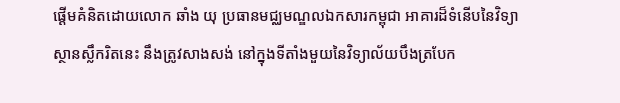ផ្ដើមគំនិតដោយលោក ឆាំង យុ ប្រធានមជ្ឈមណ្ឌលឯកសារកម្ពុជា អាគារដ៏ទំនើបនៃវិទ្យាស្ថានស្លឹករិតនេះ នឹងត្រូវសាងសង់ នៅក្នុងទីតាំងមួយនៃវិទ្យាល័យបឹងត្របែក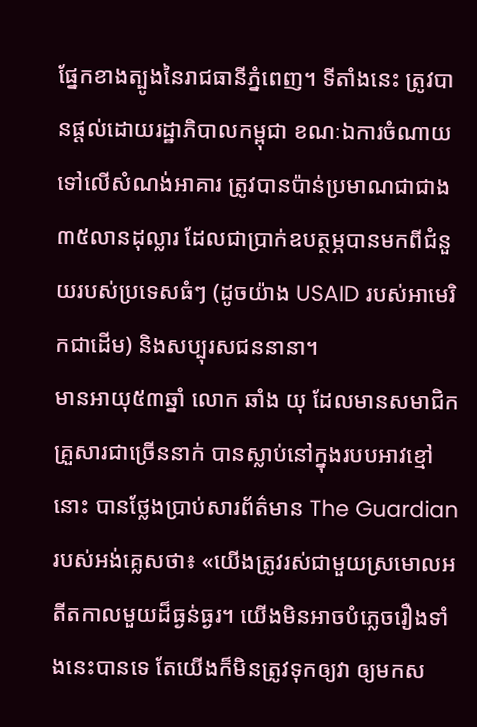ផ្នែកខាងត្បូងនៃរាជធានីភ្នំពេញ។ ទីតាំងនេះ ត្រូវបានផ្ដល់ដោយរដ្ឋាភិបាលកម្ពុជា ខណៈឯការចំណាយទៅលើសំណង់អាគារ ត្រូវបានប៉ាន់ប្រមាណជាជាង៣៥លានដុល្លារ ដែលជាប្រាក់ឧបត្ថម្ភបានមកពីជំនួយរបស់ប្រទេសធំៗ (ដូចយ៉ាង USAID របស់អាមេរិកជាដើម) និងសប្បុរសជននានា។
មានអាយុ៥៣ឆ្នាំ លោក ឆាំង យុ ដែលមានសមាជិកគ្រួសារជាច្រើននាក់ បានស្លាប់នៅក្នុងរបបអាវខ្មៅនោះ បានថ្លែងប្រាប់សារព័ត៌មាន The Guardian របស់អង់គ្លេសថា៖ «យើងត្រូវរស់ជាមួយស្រមោលអតីតកាលមួយដ៏ធ្ងន់ធ្ងរ។ យើងមិនអាចបំភ្លេចរឿងទាំងនេះបានទេ តែយើងក៏មិនត្រូវទុកឲ្យវា ឲ្យមកស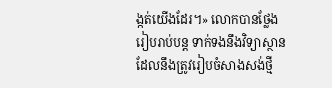ង្កត់យើងដែរ។» លោកបានថ្លែងរៀបរាប់បន្ត ទាក់ទងនឹងវិទ្យាស្ថាន ដែលនឹងត្រូវរៀបចំសាងសង់ថ្មី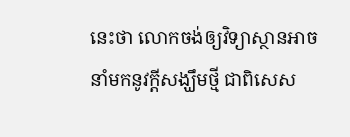នេះថា លោកចង់ឲ្យវិទ្យាស្ថានអាចនាំមកនូវក្ដីសង្ឃឹមថ្មី ជាពិសេស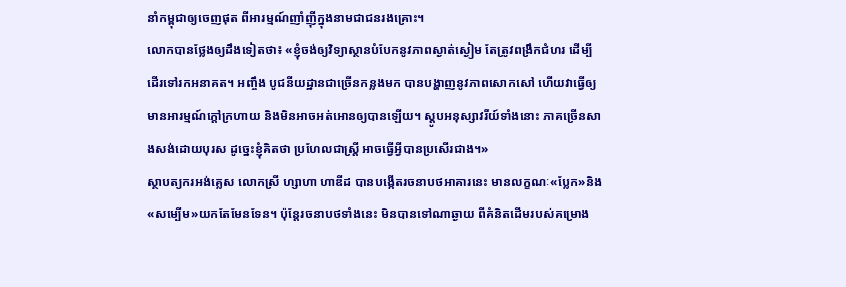នាំកម្ពុជាឲ្យចេញផុត ពីអារម្មណ៍ញាំញ៉ីក្នុងនាមជាជនរងគ្រោះ។
លោកបានថ្លែងឲ្យដឹងទៀតថា៖ «ខ្ញុំចង់ឲ្យវិទ្យាស្ថានបំបែកនូវភាពស្ងាត់ស្ងៀម តែត្រូវពង្រឹកជំហរ ដើម្បីដើរទៅរកអនាគត។ អញ្ចឹង បូជនីយដ្ឋានជាច្រើនកន្លងមក បានបង្ហាញនូវភាពសោកសៅ ហើយវាធ្វើឲ្យមានអារម្មណ៍ក្ដៅក្រហាយ និងមិនអាចអត់អោនឲ្យបានឡើយ។ ស្ដូបអនុស្សាវរីយ៍ទាំងនោះ ភាគច្រើនសាងសង់ដោយបុរស ដូច្នេះខ្ញុំគិតថា ប្រហែលជាស្ត្រី អាចធ្វើអ្វីបានប្រសើរជាង។»
ស្ថាបត្យករអង់គ្លេស លោកស្រី ហ្សាហា ហាឌីដ បានបង្កើតរចនាបថអាគារនេះ មានលក្ខណៈ«ប្លែក»និង«សម្បើម»យកតែមែនទែន។ ប៉ុន្តែរចនាបថទាំងនេះ មិនបានទៅណាឆ្ងាយ ពីគំនិតដើមរបស់គម្រោង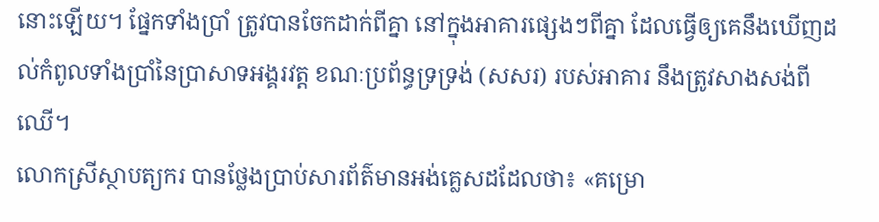នោះឡើយ។ ផ្នែកទាំងប្រាំ ត្រូវបានចែកដាក់ពីគ្នា នៅក្នុងអាគារផ្សេងៗពីគ្នា ដែលធ្វើឲ្យគេនឹងឃើញដល់កំពូលទាំងប្រាំនៃប្រាសាទអង្គរវត្ត ខណៈប្រព័ន្ធទ្រទ្រង់ (សសរ) របស់អាគារ នឹងត្រូវសាងសង់ពីឈើ។
លោកស្រីស្ថាបត្យករ បានថ្លែងប្រាប់សារព័ត៌មានអង់គ្លេសដដែលថា៖ «គម្រោ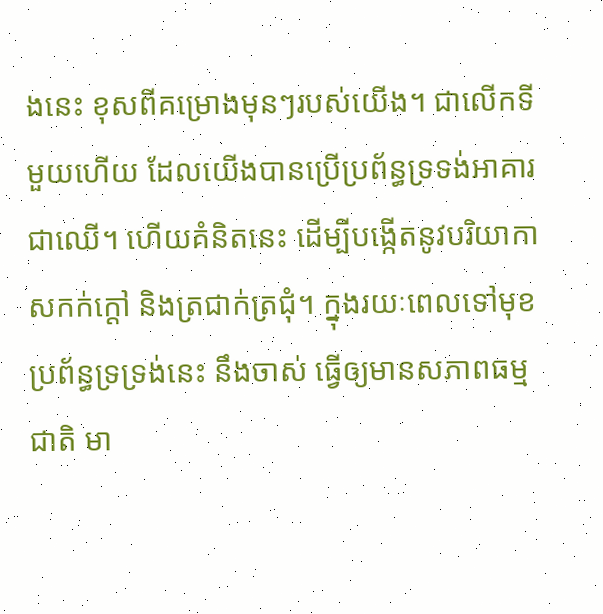ងនេះ ខុសពីគម្រោងមុនៗរបស់យើង។ ជាលើកទីមួយហើយ ដែលយើងបានប្រើប្រព័ន្ធទ្រទង់អាគារ ជាឈើ។ ហើយគំនិតនេះ ដើម្បីបង្កើតនូវបរិយាកាសកក់ក្ដៅ និងត្រជាក់ត្រជុំ។ ក្នុងរយៈពេលទៅមុខ ប្រព័ន្ធទ្រទ្រង់នេះ នឹងចាស់ ធ្វើឲ្យមានសភាពធម្មជាតិ មា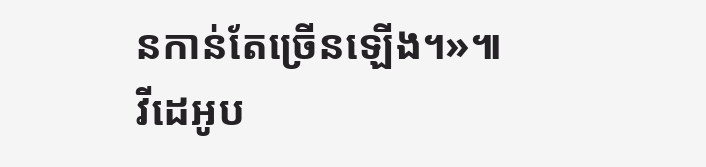នកាន់តែច្រើនឡើង។»៕
វីដេអូប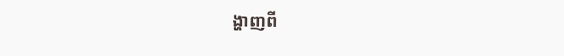ង្ហាញពី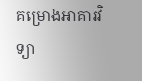គម្រោងអាគារវិទ្យា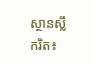ស្ថានស្លឹករិត៖